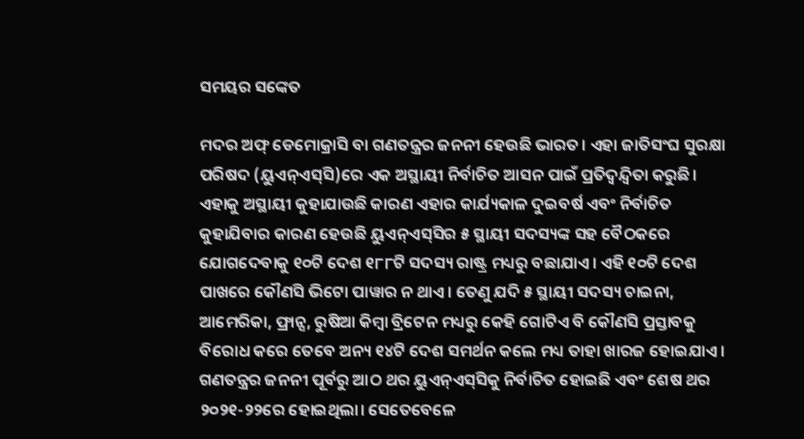ସମୟର ସଙ୍କେତ

ମଦର ଅଫ୍‌ ଡେମୋକ୍ରାସି ବା ଗଣତନ୍ତ୍ରର ଜନନୀ ହେଉଛି ଭାରତ। ଏହା ଜାତିସଂଘ ସୁରକ୍ଷା ପରିଷଦ (ୟୁଏନ୍‌ଏସ୍‌ସି)ରେ ଏକ ଅସ୍ଥାୟୀ ନିର୍ବାଚିତ ଆସନ ପାଇଁ ପ୍ରତିଦ୍ୱନ୍ଦ୍ୱିତା କରୁଛି। ଏହାକୁ ଅସ୍ଥାୟୀ କୁହାଯାଉଛି କାରଣ ଏହାର କାର୍ଯ୍ୟକାଳ ଦୁଇବର୍ଷ ଏବଂ ନିର୍ବାଚିତ କୁହାଯିବାର କାରଣ ହେଉଛି ୟୁଏନ୍‌ଏସ୍‌ସିର ୫ ସ୍ଥାୟୀ ସଦସ୍ୟଙ୍କ ସହ ବୈଠକରେ ଯୋଗଦେବାକୁ ୧୦ଟି ଦେଶ ୧୮୮ଟି ସଦସ୍ୟ ରାଷ୍ଟ୍ର ମଧ୍ୟରୁ ବଛାଯାଏ। ଏହି ୧୦ଟି ଦେଶ ପାଖରେ କୌଣସି ଭିଟୋ ପାୱାର ନ ଥାଏ। ତେଣୁ ଯଦି ୫ ସ୍ଥାୟୀ ସଦସ୍ୟ ଚାଇନା, ଆମେରିକା, ଫ୍ରାନ୍ସ, ରୁଷିଆ କିମ୍ବା ବ୍ରିଟେନ ମଧ୍ୟରୁ କେହି ଗୋଟିଏ ବି କୌଣସି ପ୍ରସ୍ତାବକୁ ବିରୋଧ କରେ ତେବେ ଅନ୍ୟ ୧୪ଟି ଦେଶ ସମର୍ଥନ କଲେ ମଧ୍ୟ ତାହା ଖାରଜ ହୋଇଯାଏ। ଗଣତନ୍ତ୍ରର ଜନନୀ ପୂର୍ବରୁ ଆଠ ଥର ୟୁଏନ୍‌ଏସ୍‌ସିକୁ ନିର୍ବାଚିତ ହୋଇଛି ଏବଂ ଶେଷ ଥର ୨୦୨୧-୨୨ରେ ହୋଇଥିଲା। ସେତେବେଳେ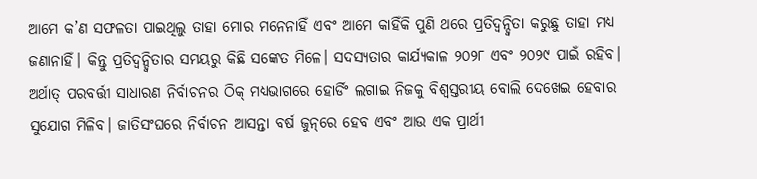ଆମେ କ’ଣ ସଫଳତା ପାଇଥିଲୁ ତାହା ମୋର ମନେନାହିଁ ଏବଂ ଆମେ କାହିଁକି ପୁଣି ଥରେ ପ୍ରତିଦ୍ୱନ୍ଦ୍ୱିତା କରୁଛୁ ତାହା ମଧ୍ୟ ଜଣାନାହିଁ। କିନ୍ତୁ ପ୍ରତିଦ୍ୱନ୍ଦ୍ୱିତାର ସମୟରୁ କିଛି ସଙ୍କେତ ମିଳେ। ସଦସ୍ୟତାର କାର୍ଯ୍ୟକାଳ ୨୦୨୮ ଏବଂ ୨୦୨୯ ପାଇଁ ରହିବ। ଅର୍ଥାତ୍‌ ପରବର୍ତ୍ତୀ ସାଧାରଣ ନିର୍ବାଚନର ଠିକ୍‌ ମଧ୍ୟଭାଗରେ ହୋର୍ଡିଂ ଲଗାଇ ନିଜକୁ ବିଶ୍ୱସ୍ତରୀୟ ବୋଲି ଦେଖେଇ ହେବାର ସୁଯୋଗ ମିଳିବ। ଜାତିସଂଘରେ ନିର୍ବାଚନ ଆସନ୍ତା ବର୍ଷ ଜୁନ୍‌ରେ ହେବ ଏବଂ ଆଉ ଏକ ପ୍ରାର୍ଥୀ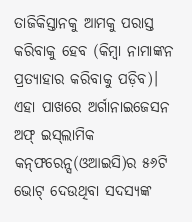ତାଜିକିସ୍ତାନକୁ ଆମକୁ ପରାସ୍ତ କରିବାକୁ ହେବ (କିମ୍ବା ନାମାଙ୍କନ ପ୍ରତ୍ୟାହାର କରିବାକୁ ପଡ଼ିବ)। ଏହା ପାଖରେ ଅର୍ଗାନାଇଜେସନ ଅଫ୍‌ ଇସ୍‌ଲାମିକ କନ୍‌ଫରେନ୍ସ(ଓଆଇସି)ର ୫୬ଟି ଭୋଟ୍‌ ଦେଉଥିବା ସଦସ୍ୟଙ୍କ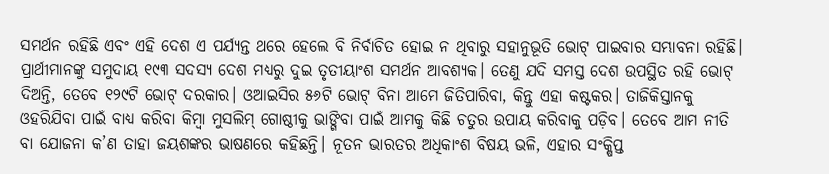ସମର୍ଥନ ରହିଛି ଏବଂ ଏହି ଦେଶ ଏ ପର୍ଯ୍ୟନ୍ତ ଥରେ ହେଲେ ବି ନିର୍ବାଚିତ ହୋଇ ନ ଥିବାରୁ ସହାନୁଭୂତି ଭୋଟ୍‌ ପାଇବାର ସମ୍ଭାବନା ରହିଛି।
ପ୍ରାର୍ଥୀମାନଙ୍କୁ ସମୁଦାୟ ୧୯୩ ସଦସ୍ୟ ଦେଶ ମଧ୍ୟରୁ ଦୁଇ ତୃତୀୟାଂଶ ସମର୍ଥନ ଆବଶ୍ୟକ। ତେଣୁ ଯଦି ସମସ୍ତ ଦେଶ ଉପସ୍ଥିତ ରହି ଭୋଟ୍‌ ଦିଅନ୍ତି, ତେବେ ୧୨୯ଟି ଭୋଟ୍‌ ଦରକାର। ଓଆଇସିର ୫୬ଟି ଭୋଟ୍‌ ବିନା ଆମେ ଜିତିପାରିବା, କିନ୍ତୁ ଏହା କଷ୍ଟକର। ତାଜିକିସ୍ତାନକୁ ଓହରିଯିବା ପାଇଁ ବାଧ୍ୟ କରିବା କିମ୍ବା ମୁସଲିମ୍‌ ଗୋଷ୍ଠୀକୁ ଭାଙ୍ଗିବା ପାଇଁ ଆମକୁ କିଛି ଚତୁର ଉପାୟ କରିବାକୁ ପଡ଼ିବ। ତେବେ ଆମ ନୀତି ବା ଯୋଜନା କ’ଣ ତାହା ଜୟଶଙ୍କର ଭାଷଣରେ କହିଛନ୍ତି। ନୂତନ ଭାରତର ଅଧିକାଂଶ ବିଷୟ ଭଳି, ଏହାର ସଂକ୍ଷିପ୍ତ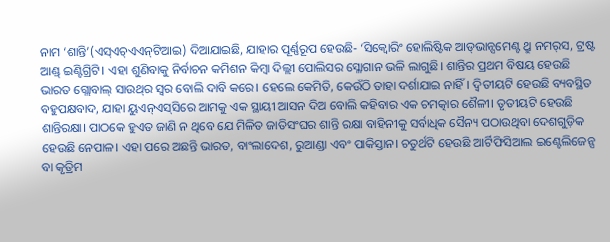ନାମ ‘ଶାନ୍ତି’(ଏସ୍‌ଏଚ୍‌ଏଏନ୍‌ଟିଆଇ) ଦିଆଯାଇଛି, ଯାହାର ପୂର୍ଣ୍ଣରୂପ ହେଉଛି- ‘ସିକ୍ୱୋରିଂ ହୋଲିଷ୍ଟିକ ଆଡ୍‌ଭାନ୍ସମେଣ୍ଟ ଥ୍ରୁ ନମର୍‌ସ, ଟ୍ରଷ୍ଟ ଆଣ୍ଡ୍‌ ଇଣ୍ଟିଗ୍ରିଟି। ଏହା ଶୁଣିବାକୁ ନିର୍ବାଚନ କମିଶନ କିମ୍ବା ଦିଲ୍ଲୀ ପୋଲିସର ସ୍ଳୋଗାନ ଭଳି ଲାଗୁଛି। ଶାନ୍ତିର ପ୍ରଥମ ବିଷୟ ହେଉଛି ଭାରତ ଗ୍ଲୋବାଲ୍‌ ସାଉଥ୍‌ର ସ୍ବର ବୋଲି ଦାବି କରେ। ହେଲେ କେମିତି, କେଉଁଠି ତାହା ଦର୍ଶାଯାଇ ନାହିଁ। ଦ୍ୱିତୀୟଟି ହେଉଛି ବ୍ୟବସ୍ଥିତ ବହୁପକ୍ଷବାଦ, ଯାହା ୟୁଏନ୍‌ଏସ୍‌ସିରେ ଆମକୁ ଏକ ସ୍ଥାୟୀ ଆସନ ଦିଅ ବୋଲି କହିବାର ଏକ ଚମତ୍କାର ଶୈଳୀ। ତୃତୀୟଟି ହେଉଛି ଶାନ୍ତିରକ୍ଷା। ପାଠକେ ହୁଏତ ଜାଣି ନ ଥିବେ ଯେ ମିଳିତ ଜାତିସଂଘର ଶାନ୍ତି ରକ୍ଷା ବାହିନୀକୁ ସର୍ବାଧିକ ସୈନ୍ୟ ପଠାଉଥିବା ଦେଶଗୁଡ଼ିକ ହେଉଛି ନେପାଳ। ଏହା ପରେ ଅଛନ୍ତି ଭାରତ, ବାଂଲାଦେଶ, ରୁଆଣ୍ଡା ଏବଂ ପାକିସ୍ତାନ। ଚତୁର୍ଥଟି ହେଉଛି ଆର୍ଟିଫିସିଆଲ ଇଣ୍ଟେଲିଜେନ୍ସ ବା କୃତ୍ରିମ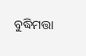ବୁଦ୍ଧିମତ୍ତା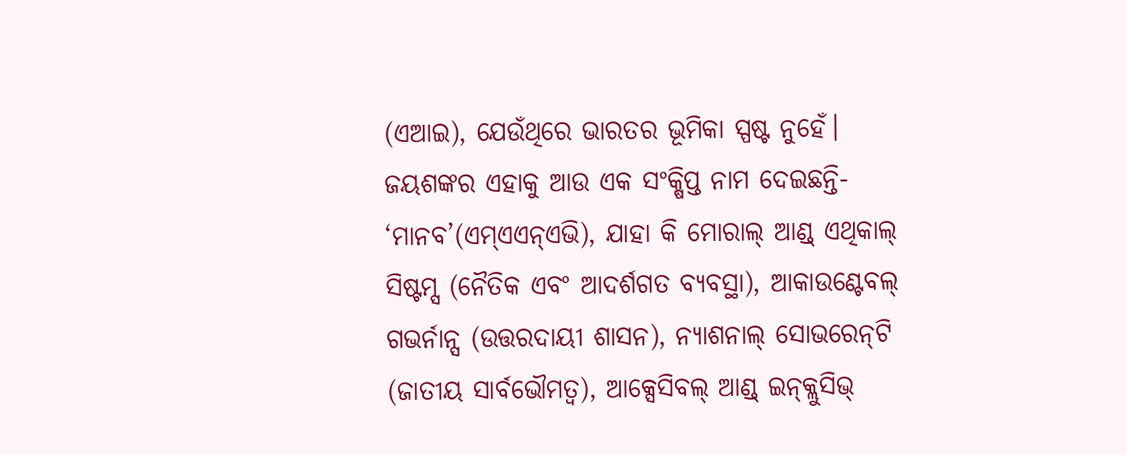(ଏଆଇ), ଯେଉଁଥିରେ ଭାରତର ଭୂମିକା ସ୍ପଷ୍ଟ ନୁହେଁ। ଜୟଶଙ୍କର ଏହାକୁ ଆଉ ଏକ ସଂକ୍ଷିପ୍ତ ନାମ ଦେଇଛନ୍ତି- ‘ମାନବ’(ଏମ୍‌ଏଏନ୍‌ଏଭି), ଯାହା କି ମୋରାଲ୍‌ ଆଣ୍ଡ୍‌ ଏଥିକାଲ୍‌ ସିଷ୍ଟମ୍ସ (ନୈତିକ ଏବଂ ଆଦର୍ଶଗତ ବ୍ୟବସ୍ଥା), ଆକାଉଣ୍ଟେବଲ୍‌ ଗଭର୍ନାନ୍ସ (ଉତ୍ତରଦାୟୀ ଶାସନ), ନ୍ୟାଶନାଲ୍‌ ସୋଭରେନ୍‌ଟି (ଜାତୀୟ ସାର୍ବଭୌମତ୍ୱ), ଆକ୍ସେସିବଲ୍‌ ଆଣ୍ଡ୍‌ ଇନ୍‌କ୍ଲୁସିଭ୍‌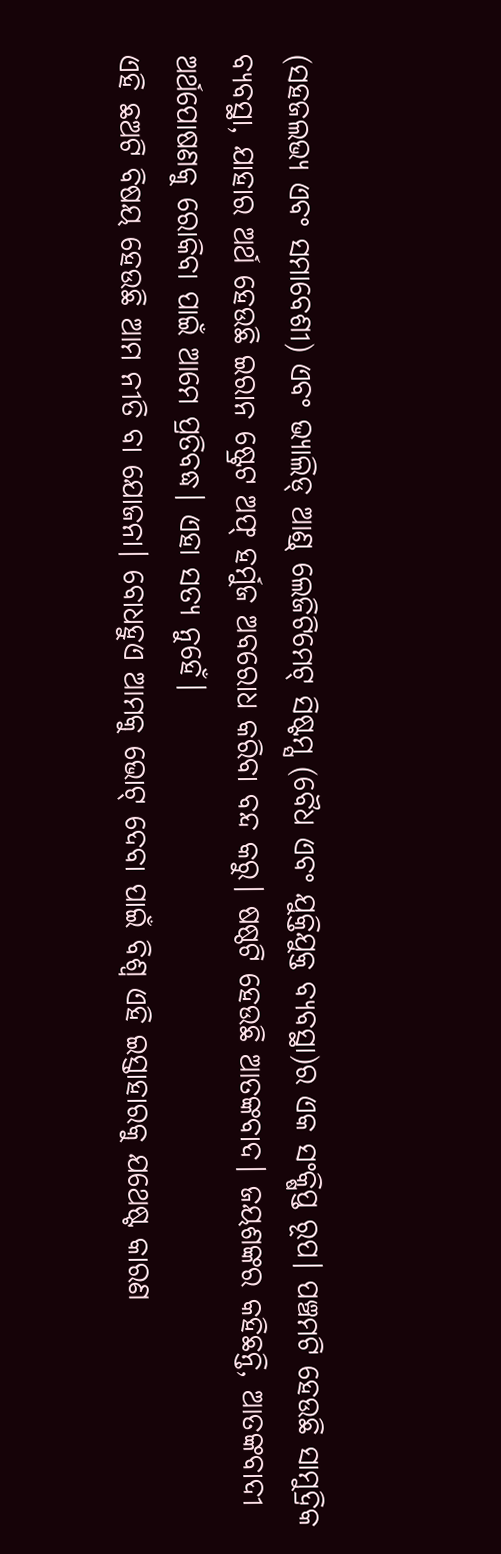(ସହଜଲଭ୍ୟ ଏବଂ ସମାବେଶୀ) ଏବଂ ଭ୍ୟାଲିଡ୍‌ ଆଣ୍ଡ୍‌ ଲେଜିଟିମେଟ୍‌ ସିଷ୍ଟମ୍ସ (ବୈଧ ଏବଂ ଯୁକ୍ତିଯୁକ୍ତ ବ୍ୟବସ୍ଥା)ର ଏକ ସଂକ୍ଷିପ୍ତ ରୂପ। ପଞ୍ଚମଟି ହେଉଛି ସାମୁଦ୍ରିକ ବ୍ୟବସ୍ଥା, ଯାହାର ଅର୍ଥ ହେଉଛି ଇରାନ ଷ୍ଟ୍ରେଟ ଅଫ୍‌ ହର୍ମୁଜ ଅବରୋଧ କରିବା ବନ୍ଦ କରୁ। ଷଷ୍ଠଟି ହେଉଛି ଆତଙ୍କବାଦ। ଜୟଶଙ୍କର କହିଛନ୍ତି, ଆତଙ୍କବାଦୀ ଅର୍ଥପୋଷଣକୁ ରୋକିବା ପାଇଁ ଆମେ ପ୍ରତିବଦ୍ଧ। ଏହା ସତ୍ୟ ନୁହେଁ।
ଏହି ଛଅଟି ବିଷୟ ହେଉଛି ଆମ ନୀତି ବା ଯୋଜନା। ବୋଧହୁଏ ଆମକୁ ଭୋଟ୍‌ ଦେବା ପାଇଁ ବିଶ୍ୱ ଏହି ଇସ୍ତାହାରକୁ ଯଥେଷ୍ଟ କାରଣ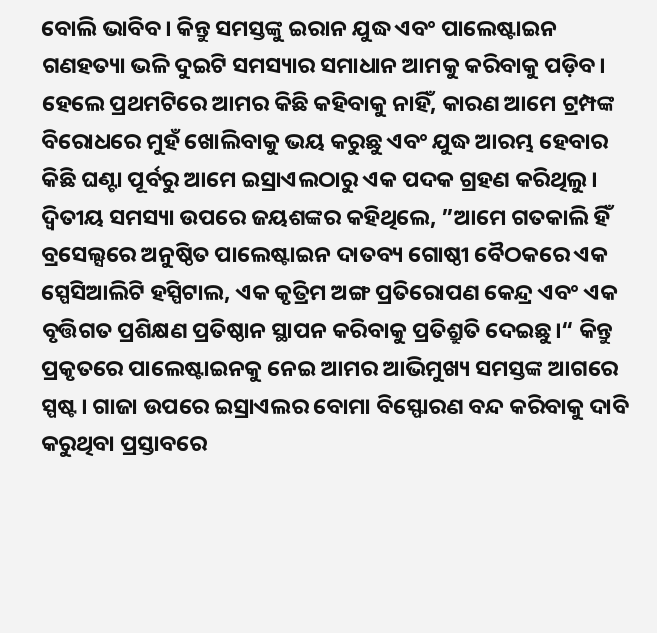ବୋଲି ଭାବିବ। କିନ୍ତୁ ସମସ୍ତଙ୍କୁ ଇରାନ ଯୁଦ୍ଧ ଏବଂ ପାଲେଷ୍ଟାଇନ ଗଣହତ୍ୟା ଭଳି ଦୁଇଟି ସମସ୍ୟାର ସମାଧାନ ଆମକୁ କରିବାକୁ ପଡ଼ିବ। ହେଲେ ପ୍ରଥମଟିରେ ଆମର କିଛି କହିବାକୁ ନାହିଁ, କାରଣ ଆମେ ଟ୍ରମ୍ପଙ୍କ ବିରୋଧରେ ମୁହଁ ଖୋଲିବାକୁ ଭୟ କରୁଛୁ ଏବଂ ଯୁଦ୍ଧ ଆରମ୍ଭ ହେବାର କିଛି ଘଣ୍ଟା ପୂର୍ବରୁ ଆମେ ଇସ୍ରାଏଲଠାରୁ ଏକ ପଦକ ଗ୍ରହଣ କରିଥିଲୁ। ଦ୍ୱିତୀୟ ସମସ୍ୟା ଉପରେ ଜୟଶଙ୍କର କହିଥିଲେ, ”ଆମେ ଗତକାଲି ହିଁ ବ୍ରସେଲ୍ସରେ ଅନୁଷ୍ଠିତ ପାଲେଷ୍ଟାଇନ ଦାତବ୍ୟ ଗୋଷ୍ଠୀ ବୈଠକରେ ଏକ ସ୍ପେସିଆଲିଟି ହସ୍ପିଟାଲ, ଏକ କୃତ୍ରିମ ଅଙ୍ଗ ପ୍ରତିରୋପଣ କେନ୍ଦ୍ର ଏବଂ ଏକ ବୃତ୍ତିଗତ ପ୍ରଶିକ୍ଷଣ ପ୍ରତିଷ୍ଠାନ ସ୍ଥାପନ କରିବାକୁ ପ୍ରତିଶ୍ରୁତି ଦେଇଛୁ।“ କିନ୍ତୁ ପ୍ରକୃତରେ ପାଲେଷ୍ଟାଇନକୁ ନେଇ ଆମର ଆଭିମୁଖ୍ୟ ସମସ୍ତଙ୍କ ଆଗରେ ସ୍ପଷ୍ଟ। ଗାଜା ଉପରେ ଇସ୍ରାଏଲର ବୋମା ବିସ୍ଫୋରଣ ବନ୍ଦ କରିବାକୁ ଦାବି କରୁଥିବା ପ୍ରସ୍ତାବରେ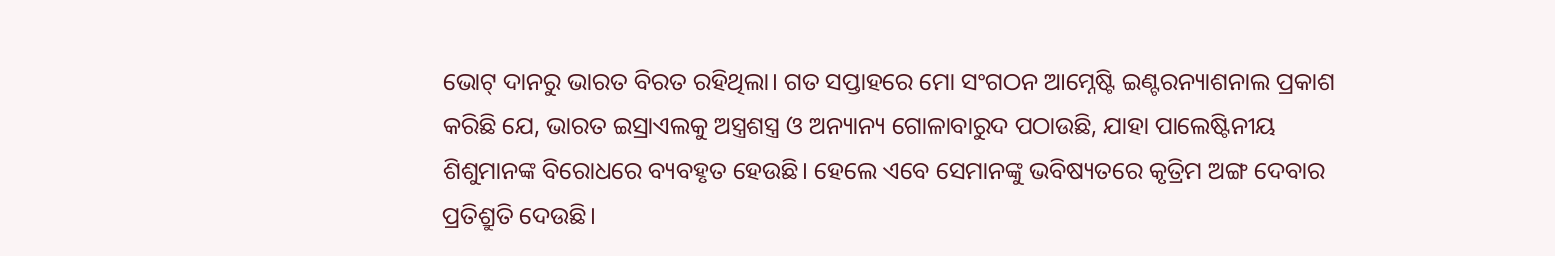ଭୋଟ୍‌ ଦାନରୁ ଭାରତ ବିରତ ରହିଥିଲା। ଗତ ସପ୍ତାହରେ ମୋ ସଂଗଠନ ଆମ୍ନେଷ୍ଟି ଇଣ୍ଟରନ୍ୟାଶନାଲ ପ୍ରକାଶ କରିଛି ଯେ, ଭାରତ ଇସ୍ରାଏଲକୁ ଅସ୍ତ୍ରଶସ୍ତ୍ର ଓ ଅନ୍ୟାନ୍ୟ ଗୋଳାବାରୁଦ ପଠାଉଛି, ଯାହା ପାଲେଷ୍ଟିନୀୟ ଶିଶୁମାନଙ୍କ ବିରୋଧରେ ବ୍ୟବହୃତ ହେଉଛି। ହେଲେ ଏବେ ସେମାନଙ୍କୁ ଭବିଷ୍ୟତରେ କୃତ୍ରିମ ଅଙ୍ଗ ଦେବାର ପ୍ରତିଶ୍ରୁତି ଦେଉଛି।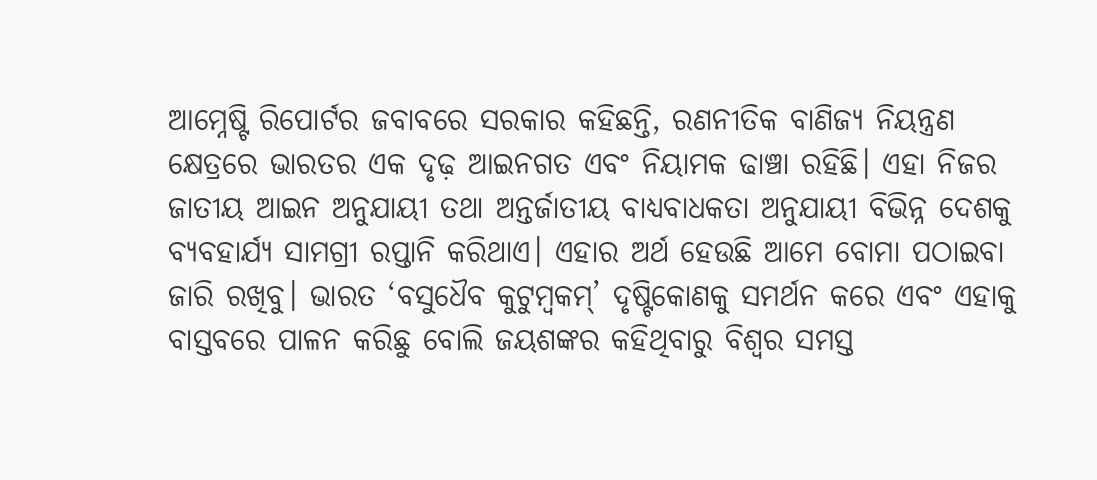ଆମ୍ନେଷ୍ଟି ରିପୋର୍ଟର ଜବାବରେ ସରକାର କହିଛନ୍ତି, ରଣନୀତିକ ବାଣିଜ୍ୟ ନିୟନ୍ତ୍ରଣ କ୍ଷେତ୍ରରେ ଭାରତର ଏକ ଦୃଢ଼ ଆଇନଗତ ଏବଂ ନିୟାମକ ଢାଞ୍ଚା ରହିଛି। ଏହା ନିଜର ଜାତୀୟ ଆଇନ ଅନୁଯାୟୀ ତଥା ଅନ୍ତର୍ଜାତୀୟ ବାଧ୍ୟବାଧକତା ଅନୁଯାୟୀ ବିଭିନ୍ନ ଦେଶକୁ ବ୍ୟବହାର୍ଯ୍ୟ ସାମଗ୍ରୀ ରପ୍ତାନି କରିଥାଏ। ଏହାର ଅର୍ଥ ହେଉଛି ଆମେ ବୋମା ପଠାଇବା ଜାରି ରଖିବୁ। ଭାରତ ‘ବସୁଧୈବ କୁଟୁମ୍ବକମ୍‌’ ଦୃଷ୍ଟିକୋଣକୁ ସମର୍ଥନ କରେ ଏବଂ ଏହାକୁ ବାସ୍ତବରେ ପାଳନ କରିଛୁ ବୋଲି ଜୟଶଙ୍କର କହିଥିବାରୁ ବିଶ୍ୱର ସମସ୍ତ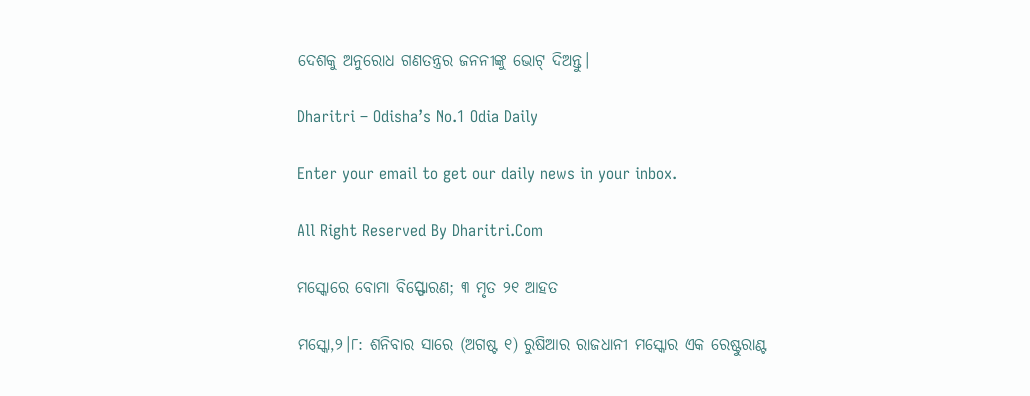ଦେଶକୁ ଅନୁରୋଧ ଗଣତନ୍ତ୍ରର ଜନନୀଙ୍କୁ ଭୋଟ୍‌ ଦିଅନ୍ତୁ।

Dharitri – Odisha’s No.1 Odia Daily

Enter your email to get our daily news in your inbox.

All Right Reserved By Dharitri.Com

ମସ୍କୋରେ ବୋମା ବିସ୍ଫୋରଣ; ୩ ମୃତ ୨୧ ଆହତ

ମସ୍କୋ,୨।୮: ଶନିବାର ସାରେ (ଅଗଷ୍ଟ ୧) ରୁଷିଆର ରାଜଧାନୀ ମସ୍କୋର ଏକ ରେଷ୍ଟୁରାଣ୍ଟ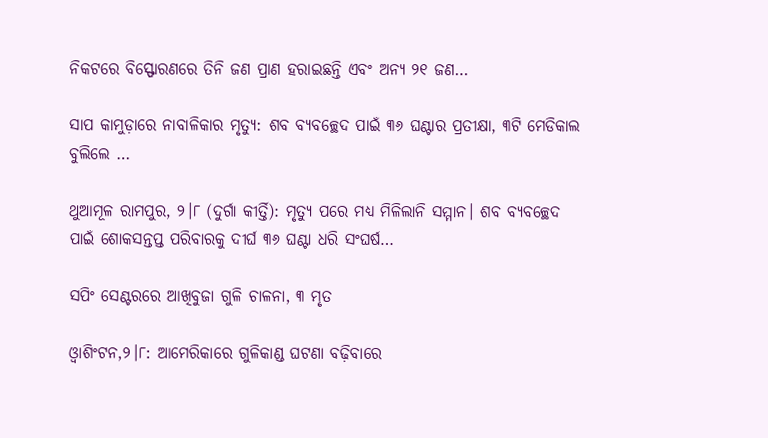ନିକଟରେ ବିସ୍ଫୋରଣରେ ତିନି ଜଣ ପ୍ରାଣ ହରାଇଛନ୍ତି ଏବଂ ଅନ୍ୟ ୨୧ ଜଣ…

ସାପ କାମୁଡ଼ାରେ ନାବାଳିକାର ମୃତ୍ୟୁ: ଶବ ବ୍ୟବଚ୍ଛେଦ ପାଇଁ ୩୬ ଘଣ୍ଟାର ପ୍ରତୀକ୍ଷା, ୩ଟି ମେଡିକାଲ ବୁଲିଲେ …

ଥୁଆମୂଳ ରାମପୁର, ୨।୮ (ଦୁର୍ଗା କୀର୍ତ୍ତି): ମୃତ୍ୟୁ ପରେ ମଧ୍ୟ ମିଳିଲାନି ସମ୍ମାନ। ଶବ ବ୍ୟବଚ୍ଛେଦ ପାଇଁ ଶୋକସନ୍ତପ୍ତ ପରିବାରକୁ ଦୀର୍ଘ ୩୬ ଘଣ୍ଟା ଧରି ସଂଘର୍ଷ…

ସପିଂ ସେଣ୍ଟରରେ ଆଖିବୁଜା ଗୁଳି ଚାଳନା, ୩ ମୃତ

ଓ୍ବାଶିଂଟନ,୨।୮: ଆମେରିକାରେ ଗୁଳିକାଣ୍ଡ ଘଟଣା ବଢ଼ିବାରେ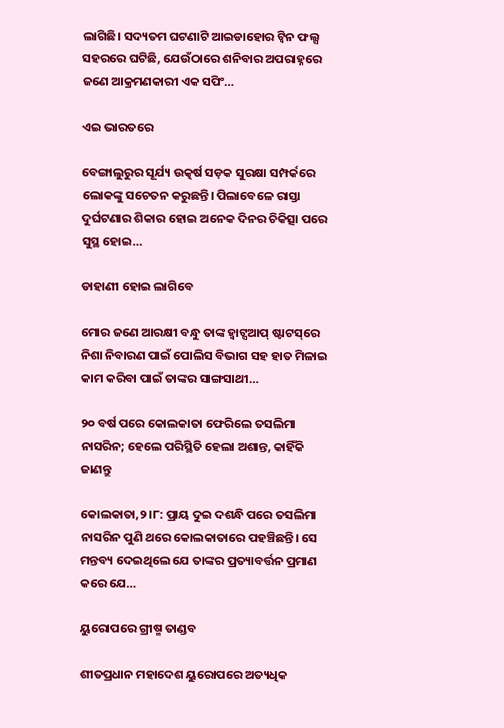ଲାଗିଛି। ସଦ୍ୟତମ ଘଟଣାଟି ଆଇଡାହୋର ଟ୍ବିନ ଫଲ୍ସ ସହରରେ ଘଟିଛି, ଯେଉଁଠାରେ ଶନିବାର ଅପରାହ୍ନରେ ଜଣେ ଆକ୍ରମଣକାରୀ ଏକ ସପିଂ…

ଏଇ ଭାରତରେ

ବେଙ୍ଗାଲୁରୁର ସୂର୍ଯ୍ୟ ଉତ୍କର୍ଷ ସଡ଼କ ସୁରକ୍ଷା ସମ୍ପର୍କରେ ଲୋକଙ୍କୁ ସଚେତନ କରୁଛନ୍ତି। ପିଲାବେଳେ ରାସ୍ତା ଦୁର୍ଘଟଣାର ଶିକାର ହୋଇ ଅନେକ ଦିନର ଚିକିତ୍ସା ପରେ ସୁସ୍ଥ ହୋଇ…

ଡାହାଣୀ ହୋଇ ଲାଗିବେ

ମୋର ଜଣେ ଆରକ୍ଷୀ ବନ୍ଧୁ ତାଙ୍କ ହ୍ବାଟ୍ସଆପ୍‌ ଷ୍ଟାଟସ୍‌ରେ ନିଶା ନିବାରଣ ପାଇଁ ପୋଲିସ ବିଭାଗ ସହ ହାତ ମିଳାଇ କାମ କରିବା ପାଇଁ ତାଙ୍କର ସାଙ୍ଗସାଥୀ…

୨୦ ବର୍ଷ ପରେ କୋଲକାତା ଫେରିଲେ ତସଲିମା ନାସରିନ; ହେଲେ ପରିସ୍ଥିତି ହେଲା ଅଶାନ୍ତ, କାହିଁକି ଜାଣନ୍ତୁ

କୋଲକାତା,୨।୮: ପ୍ରାୟ ଦୁଇ ଦଶନ୍ଧି ପରେ ତସଲିମା ନାସରିନ ପୁଣି ଥରେ କୋଲକାତାରେ ପହଞ୍ଚିଛନ୍ତି। ସେ ମନ୍ତବ୍ୟ ଦେଇଥିଲେ ଯେ ତାଙ୍କର ପ୍ରତ୍ୟାବର୍ତ୍ତନ ପ୍ରମାଣ କରେ ଯେ…

ୟୁରୋପରେ ଗ୍ରୀଷ୍ମ ତାଣ୍ଡବ

ଶୀତପ୍ରଧାନ ମହାଦେଶ ୟୁରୋପରେ ଅତ୍ୟଧିକ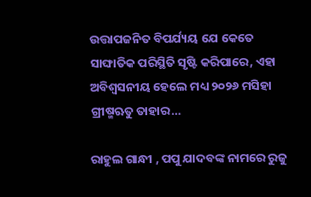ଉତ୍ତାପଜନିତ ବିପର୍ଯ୍ୟୟ ଯେ କେତେ ସାଙ୍ଘାତିକ ପରିସ୍ଥିତି ସୃଷ୍ଟି କରିପାରେ, ଏହା ଅବିଶ୍ୱସନୀୟ ହେଲେ ମଧ୍ୟ ୨୦୨୬ ମସିହା ଗ୍ରୀଷ୍ମଋତୁ ତାହାର…

ରାହୁଲ ଗାନ୍ଧୀ , ପପୁ ଯାଦବଙ୍କ ନାମରେ ରୁଜୁ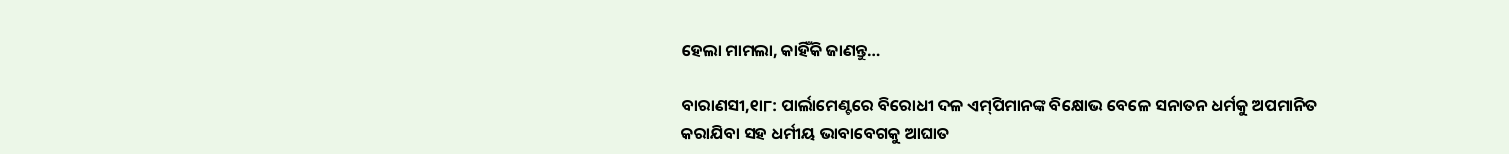ହେଲା ମାମଲା, କାହିଁକି ଜାଣନ୍ତୁ…

ବାରାଣସୀ,୧ା୮: ପାର୍ଲାମେଣ୍ଟରେ ବିରୋଧୀ ଦଳ ଏମ୍‌ପିମାନଙ୍କ ବିକ୍ଷୋଭ ବେଳେ ସନାତନ ଧର୍ମକୁ ଅପମାନିତ କରାଯିବା ସହ ଧର୍ମୀୟ ଭାବାବେଗକୁ ଆଘାତ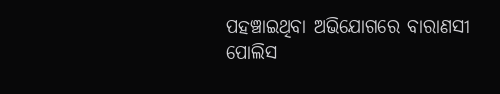ପହଞ୍ଚାଇଥିବା ଅଭିଯୋଗରେ ବାରାଣସୀ ପୋଲିସ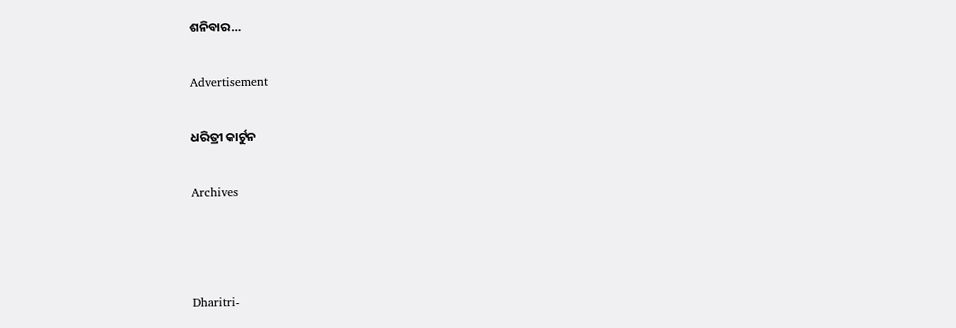ଶନିବାର…

Advertisement

ଧରିତ୍ରୀ କାର୍ଟୁନ

Archives



Dharitri-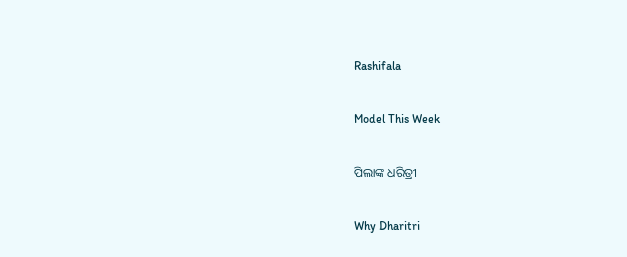Rashifala

Model This Week

ପିଲାଙ୍କ ଧରିତ୍ରୀ

Why Dharitri